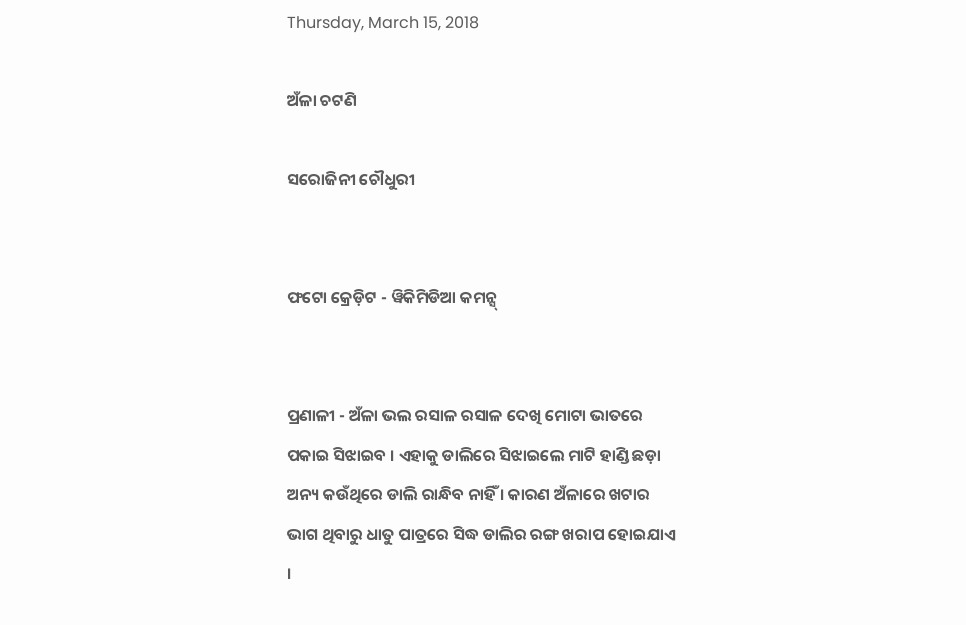Thursday, March 15, 2018

ଅଁଳା ଚଟଣି

ସରୋଜିନୀ ଚୌଧୁରୀ


ଫଟୋ କ୍ରେଡ଼ିଟ - ୱିକିମିଡିଆ କମନ୍ସ୍


ପ୍ରଣାଳୀ - ଅଁଳା ଭଲ ରସାଳ ରସାଳ ଦେଖି ମୋଟା ଭାତରେ ପକାଇ ସିଝାଇବ । ଏହାକୁ ଡାଲିରେ ସିଝାଇଲେ ମାଟି ହାଣ୍ଡି ଛଡ଼ା ଅନ୍ୟ କଉଁଥିରେ ଡାଲି ରାନ୍ଧିବ ନାହିଁ । କାରଣ ଅଁଳାରେ ଖଟାର ଭାଗ ଥିବାରୁ ଧାତୁ ପାତ୍ରରେ ସିଦ୍ଧ ଡାଲିର ରଙ୍ଗ ଖରାପ ହୋଇଯାଏ ।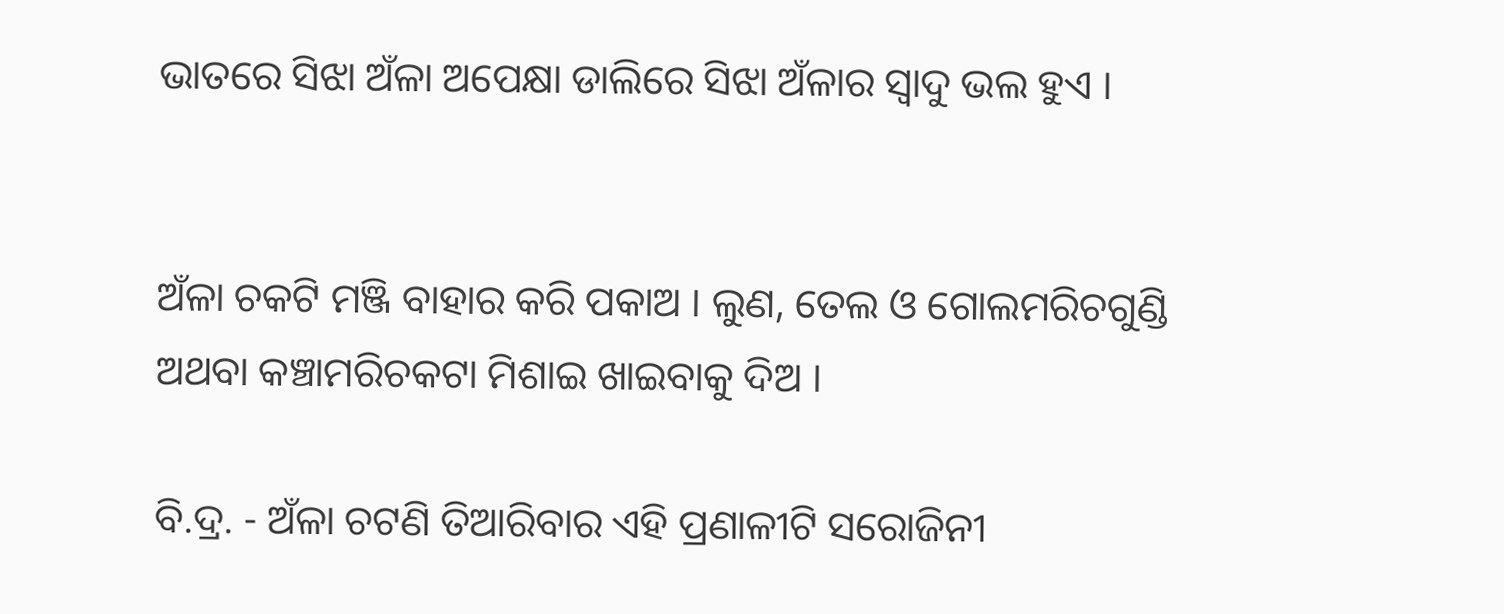ଭାତରେ ସିଝା ଅଁଳା ଅପେକ୍ଷା ଡାଲିରେ ସିଝା ଅଁଳାର ସ୍ୱାଦୁ ଭଲ ହୁଏ ।


ଅଁଳା ଚକଟି ମଞ୍ଜି ବାହାର କରି ପକାଅ । ଲୁଣ, ତେଲ ଓ ଗୋଲମରିଚଗୁଣ୍ଡି ଅଥବା କଞ୍ଚାମରିଚକଟା ମିଶାଇ ଖାଇବାକୁ ଦିଅ ।

ବି.ଦ୍ର. - ଅଁଳା ଚଟଣି ତିଆରିବାର ଏହି ପ୍ରଣାଳୀଟି ସରୋଜିନୀ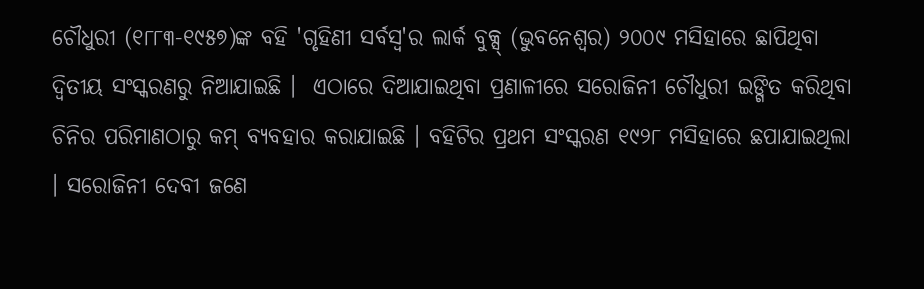ଚୌଧୁରୀ (୧୮୮୩-୧୯୫୭)ଙ୍କ ବହି 'ଗୃହିଣୀ ସର୍ବସ୍ୱ'ର ଲାର୍କ ବୁକ୍ସ୍ (ଭୁବନେଶ୍ୱର) ୨୦୦୯ ମସିହାରେ ଛାପିଥିବା ଦ୍ୱିତୀୟ ସଂସ୍କରଣରୁ ନିଆଯାଇଛି ।  ଏଠାରେ ଦିଆଯାଇଥିବା ପ୍ରଣାଳୀରେ ସରୋଜିନୀ ଚୌଧୁରୀ ଇଙ୍ଗିତ କରିଥିବା ଚିନିର ପରିମାଣଠାରୁ କମ୍ ବ୍ୟବହାର କରାଯାଇଛି । ବହିଟିର ପ୍ରଥମ ସଂସ୍କରଣ ୧୯୨୮ ମସିହାରେ ଛପାଯାଇଥିଲା । ସରୋଜିନୀ ଦେବୀ ଜଣେ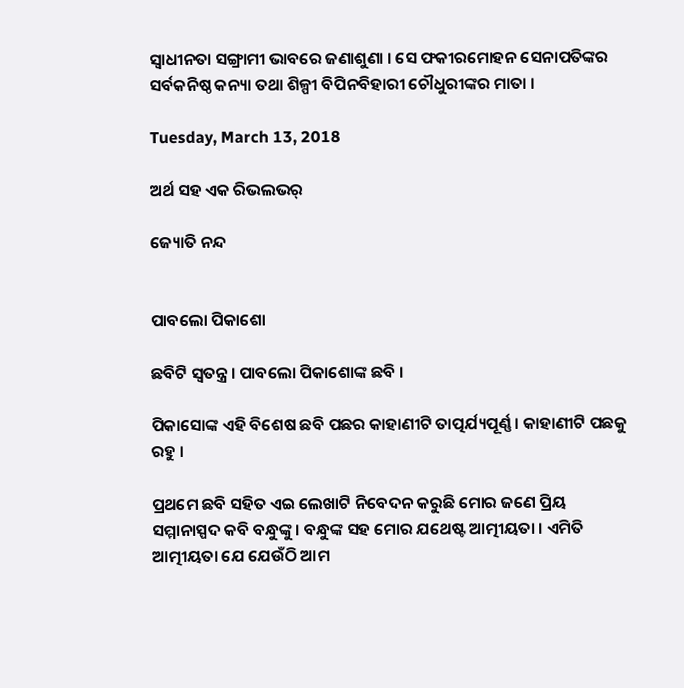ସ୍ୱାଧୀନତା ସଙ୍ଗ୍ରାମୀ ଭାବରେ ଜଣାଶୁଣା । ସେ ଫକୀରମୋହନ ସେନାପତିଙ୍କର ସର୍ବକନିଷ୍ଠ କନ୍ୟା ତଥା ଶିଳ୍ପୀ ବିପିନବିହାରୀ ଚୌଧୁରୀଙ୍କର ମାତା ।

Tuesday, March 13, 2018

ଅର୍ଥ ସହ ଏକ ରିଭଲଭର୍

ଜ୍ୟୋତି ନନ୍ଦ


ପାବଲୋ ପିକାଶୋ

ଛବିଟି ସ୍ୱତନ୍ତ୍ର । ପାବଲୋ ପିକାଶୋଙ୍କ ଛବି ।

ପିକାସୋଙ୍କ ଏହି ବିଶେଷ ଛବି ପଛର କାହାଣୀଟି ତାତ୍ପର୍ଯ୍ୟପୂର୍ଣ୍ଣ । କାହାଣୀଟି ପଛକୁ ରହୁ ।

ପ୍ରଥମେ ଛବି ସହିତ ଏଇ ଲେଖାଟି ନିବେଦନ କରୁଛି ମୋର ଜଣେ ପ୍ରିୟ ସମ୍ମାନାସ୍ପଦ କବି ବନ୍ଧୁଙ୍କୁ । ବନ୍ଧୁଙ୍କ ସହ ମୋର ଯଥେଷ୍ଟ ଆତ୍ମୀୟତା । ଏମିତି ଆତ୍ମୀୟତା ଯେ ଯେଉଁଠି ଆମ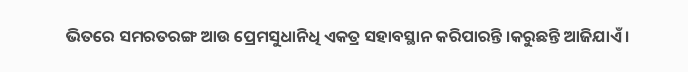ଭିତରେ ସମରତରଙ୍ଗ ଆଉ ପ୍ରେମସୁଧାନିଧି ଏକତ୍ର ସହାବସ୍ଥାନ କରିପାରନ୍ତି ।କରୁଛନ୍ତି ଆଜିଯାଏଁ ।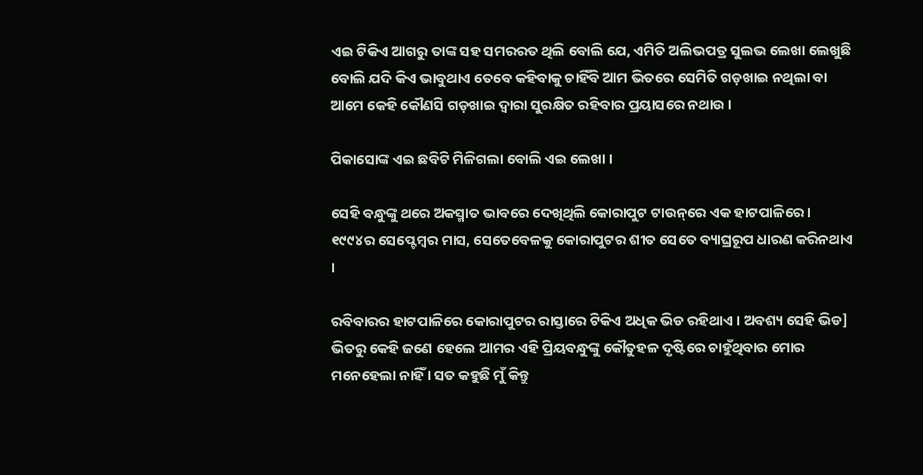ଏଇ ଟିକିଏ ଆଗରୁ ତାଙ୍କ ସହ ସମରରତ ଥିଲି ବୋଲି ଯେ, ଏମିତି ଅଲିଭପତ୍ର ସୁଲଭ ଲେଖା ଲେଖୁଛି ବୋଲି ଯଦି କିଏ ଭାବୁଥାଏ ତେବେ କହିବାକୁ ଚାହିଁବି ଆମ ଭିତରେ ସେମିତି ଗଡ଼ଖାଇ ନଥିଲା ବା ଆମେ କେହି କୌଣସି ଗଡ଼ଖାଇ ଦ୍ୱାରା ସୁରକ୍ଷିତ ରହିବାର ପ୍ରୟାସରେ ନଥାଉ ।

ପିକାସୋଙ୍କ ଏଇ ଛବିଟି ମିଳିଗଲା ବୋଲି ଏଇ ଲେଖା ।

ସେହି ବନ୍ଧୁଙ୍କୁ ଥରେ ଅକସ୍ମାତ ଭାବରେ ଦେଖିଥିଲି କୋରାପୁଟ ଟାଉନ୍‌ରେ ଏକ ହାଟପାଳିରେ । ୧୯୯୪ର ସେପ୍ଟେମ୍ବର ମାସ, ସେତେବେଳକୁ କୋରାପୁଟର ଶୀତ ସେତେ ବ୍ୟାଘ୍ରରୂପ ଧାରଣ କରିନଥାଏ ।

ରବିବାରର ହାଟପାଳିରେ କୋରାପୁଟର ରାସ୍ତାରେ ଟିକିଏ ଅଧିକ ଭିଡ ରହିଥାଏ । ଅବଶ୍ୟ ସେହି ଭିଡ] ଭିତରୁ କେହି ଜଣେ ହେଲେ ଆମର ଏହି ପ୍ରିୟବନ୍ଧୁଙ୍କୁ କୌତୁହଳ ଦୃଷ୍ଟିରେ ଚାହୁଁଥିବାର ମୋର ମନେହେଲା ନାହିଁ । ସତ କହୁଛି ମୁଁ କିନ୍ତୁ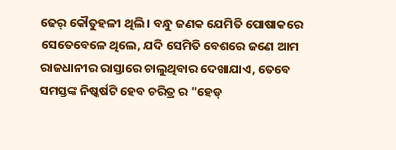ଢେର୍ କୌତୁହଳୀ ଥିଲି । ବନ୍ଧୁ ଜଣକ ଯେମିତି ପୋଷାକରେ ସେତେବେଳେ ଥିଲେ, ଯଦି ସେମିତି ବେଶରେ ଜଣେ ଆମ ରାଜଧାନୀର ରାସ୍ତାରେ ଚାଲୁଥିବାର ଦେଖାଯାଏ, ତେବେ ସମସ୍ତଙ୍କ ନିଷ୍କର୍ଷଟି ହେବ ଚରିତ୍ର ର "ହେଡ୍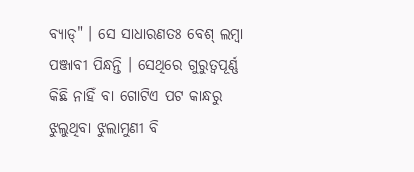ବ୍ୟାଡ୍" । ସେ ସାଧାରଣତଃ ବେଶ୍ ଲମ୍ବା ପଞ୍ଜାବୀ ପିନ୍ଧନ୍ତି । ସେଥିରେ ଗୁରୁତ୍ୱପୂର୍ଣ୍ଣ କିଛି ନାହିଁ ବା ଗୋଟିଏ ପଟ କାନ୍ଧରୁ ଝୁଲୁଥିବା ଝୁଲାମୁଣୀ ବି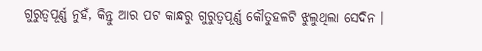ଗୁରୁତ୍ୱପୂର୍ଣ୍ଣ ନୁହଁ, କିନ୍ତୁ ଆର ପଟ କାନ୍ଧରୁ ଗୁରୁତ୍ୱପୂର୍ଣ୍ଣ କୌତୁହଳଟି ଝୁଲୁଥିଲା ସେଦିନ ।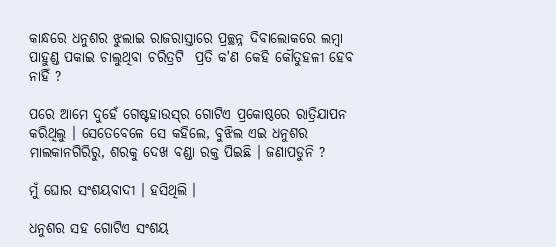କାନ୍ଧରେ ଧନୁଶର ଝୁଲାଇ ରାଜରାସ୍ତାରେ ପ୍ରଚ୍ଛନ୍ନ ଦିବାଲୋକରେ ଲମ୍ବା ପାହୁଣ୍ଡ ପକାଇ ଚାଲୁଥିବା ଚରିତ୍ରଟି  ପ୍ରତି କ'ଣ କେହି କୌତୁହଳୀ ହେବ ନାହିଁ ?

ପରେ ଆମେ ଦୁହେଁ ଗେଷ୍ଟହାଉସ୍‌ର ଗୋଟିଏ ପ୍ରକୋଷ୍ଠରେ ରାତ୍ରିଯାପନ କରିଥିଲୁ । ସେତେବେଳେ ସେ କହିଲେ, ବୁଝିଲ ଏଇ ଧନୁଶର ମାଲକାନଗିରିରୁ, ଶରକୁ ଦେଖ ବଣ୍ଡା ରକ୍ତ ପିଇଛି । ଜଣାପଡୁନି ?

ମୁଁ ଘୋର ସଂଶୟବାଦୀ । ହସିଥିଲି ।

ଧନୁଶର ସହ ଗୋଟିଏ ସଂଶୟ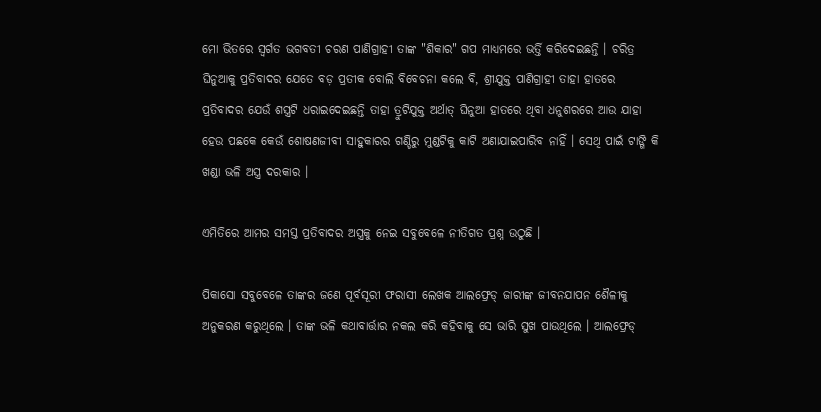ମୋ ଭିତରେ ସ୍ୱର୍ଗତ ଭଗବତୀ ଚରଣ ପାଣିଗ୍ରାହୀ ତାଙ୍କ "ଶିକାର" ଗପ ମାଧ୍ୟମରେ ଭର୍ତ୍ତି କରିଦେଇଛନ୍ତି । ଚରିତ୍ର ଘିନୁଆକୁ ପ୍ରତିବାଦର ଯେତେ ବଡ଼ ପ୍ରତୀକ ବୋଲି ବିବେଚନା କଲେ ବି, ଶ୍ରୀଯୁକ୍ତ ପାଣିଗ୍ରାହୀ ତାହା ହାତରେ ପ୍ରତିବାଦର ଯେଉଁ ଶସ୍ତ୍ରଟି ଧରାଇଦେଇଛନ୍ତି ତାହା ତ୍ରୁଟିଯୁକ୍ତ ଅର୍ଥାତ୍ ଘିନୁଆ ହାତରେ ଥିବା ଧନୁଶରରେ ଆଉ ଯାହା ହେଉ ପଛକେ କେଉଁ ଶୋଷଣଜୀବୀ ସାହୁକାରର ଗଣ୍ଡିରୁ ମୁଣ୍ଡଟିକୁ କାଟି ଅଣାଯାଇପାରିବ ନାହିଁ । ସେଥି ପାଇଁ ଟାଙ୍ଗି କି ଖଣ୍ଡା ଭଳି ଅସ୍ତ୍ର ଦରକାର ।

ଏମିତିରେ ଆମର ସମସ୍ତ ପ୍ରତିବାଦର ଅସ୍ତ୍ରକୁ ନେଇ ସବୁବେଳେ ନୀତିଗତ ପ୍ରଶ୍ନ ଉଠୁଛି ।

ପିକାସୋ ସବୁବେଳେ ତାଙ୍କର ଜଣେ ପୂର୍ବସୂରୀ ଫରାସୀ ଲେଖକ ଆଲଫ୍ରେଡ୍ ଜାରୀଙ୍କ ଜୀବନଯାପନ ଶୈଳୀକୁ ଅନୁକରଣ କରୁଥିଲେ । ତାଙ୍କ ଭଳି କଥାବାର୍ତ୍ତାର ନକଲ କରି କହିବାକୁ ସେ ଭାରି ସୁଖ ପାଉଥିଲେ । ଆଲଫ୍ରେଡ୍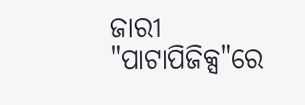ଜାରୀ "ପାଟାପିଜିକ୍ସ"ରେ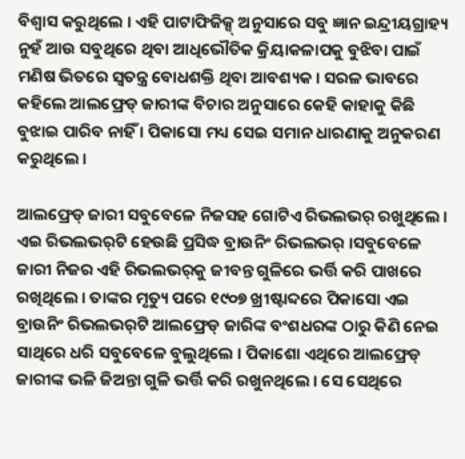ବିଶ୍ୱାସ କରୁଥିଲେ । ଏହି ପାଟାଫିଜିକ୍ସ୍ ଅନୁସାରେ ସବୁ ଜ୍ଞାନ ଇନ୍ଦ୍ରୀୟଗ୍ରାହ୍ୟ ନୁହଁ ଆଉ ସବୁଥିରେ ଥିବା ଆଧିଭୌତିକ କ୍ରିୟାକଳାପକୁ ବୁଝିବା ପାଇଁ ମଣିଷ ଭିତରେ ସ୍ୱତନ୍ତ୍ର ବୋଧଶକ୍ତି ଥିବା ଆବଶ୍ୟକ । ସରଳ ଭାବରେ କହିଲେ ଆଲଫ୍ରେଡ୍ ଜାରୀଙ୍କ ବିଚାର ଅନୁସାରେ କେହି କାହାକୁ କିଛି ବୁଝାଇ ପାରିବ ନାହିଁ । ପିକାସୋ ମଧ୍ୟ ସେଇ ସମାନ ଧାରଣାକୁ ଅନୁକରଣ କରୁଥିଲେ ।

ଆଲଫ୍ରେଡ୍ ଜାରୀ ସବୁବେଳେ ନିଜସହ ଗୋଟିଏ ରିଭଲଭର୍ ରଖୁଥିଲେ । ଏଇ ରିଭଲଭର୍‌ଟି ହେଉଛି ପ୍ରସିଦ୍ଧ ବ୍ରାଉନିଂ ରିଭଲଭର୍ ।ସବୁବେଳେ ଜାରୀ ନିଜର ଏହି ରିଭଲଭର୍‌କୁ ଜୀବନ୍ତ ଗୁଳିରେ ଭର୍ତ୍ତି କରି ପାଖରେ ରଖିଥିଲେ । ତାଙ୍କର ମୃତ୍ୟୁ ପରେ ୧୯୦୭ ଖ୍ରୀଷ୍ଟାବ୍ଦରେ ପିକାସୋ ଏଇ ବ୍ରାଉନିଂ ରିଭଲଭର୍‌ଟି ଆଲଫ୍ରେଡ୍ ଜାରିଙ୍କ ବଂଶଧରଙ୍କ ଠାରୁ କିଣି ନେଇ ସାଥିରେ ଧରି ସବୁବେଳେ ବୁଲୁଥିଲେ । ପିକାଶୋ ଏଥିରେ ଆଲଫ୍ରେଡ୍ ଜାରୀଙ୍କ ଭଳି ଜିଅନ୍ତା ଗୁଳି ଭର୍ତ୍ତି କରି ରଖୁନଥିଲେ । ସେ ସେଥିରେ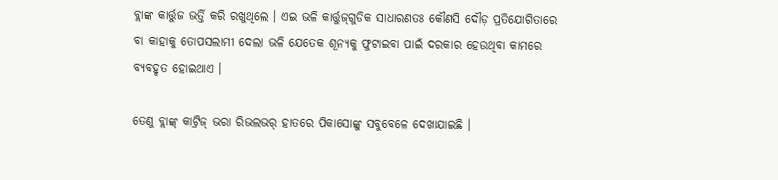ବ୍ଲାଙ୍କ କାର୍ତ୍ତୁଜ ଭର୍ତ୍ତି କରି ରଖୁଥିଲେ । ଏଇ ଭଳି କାର୍ତ୍ତୁଜ୍‌ଗୁଡିକ ସାଧାରଣତଃ କୌଣସି ଦୌଡ଼ ପ୍ରତିଯୋଗିତାରେ ବା କାହାକୁ ତୋପସଲାମୀ ଦେଲା ଭଳି ଯେତେକ ଶୂନ୍ୟକୁ ଫୁଟାଇବା ପାଇଁ ଦରକାର ହେଉଥିବା କାମରେ ବ୍ୟବହୃତ ହୋଇଥାଏ ।

ତେଣୁ ବ୍ଲାଙ୍କ୍ କାଟ୍ରିଜ୍ ଭରା ରିଭଲଭର୍ ହାତରେ ପିକାସୋଙ୍କୁ ସବୁବେଳେ ଦେଖାଯାଇଛି ।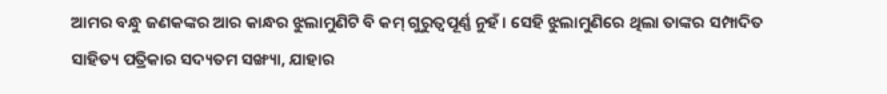ଆମର ବନ୍ଧୁ ଜଣକଙ୍କର ଆର କାନ୍ଧର ଝୁଲାମୁଣିଟି ବି କମ୍ ଗୁରୁତ୍ୱପୂର୍ଣ୍ଣ ନୁହଁ । ସେହି ଝୁଲାମୁଣିରେ ଥିଲା ତାଙ୍କର ସମ୍ପାଦିତ ସାହିତ୍ୟ ପତ୍ରିକାର ସଦ୍ୟତମ ସଙ୍ଖ୍ୟା, ଯାହାର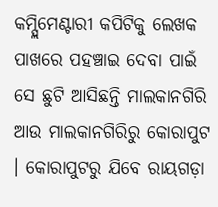କମ୍ପ୍ଲିମେଣ୍ଟାରୀ କପିଟିକୁ ଲେଖକ ପାଖରେ ପହଞ୍ଚାଇ ଦେବା ପାଇଁ ସେ ଛୁଟି ଆସିଛନ୍ତି ମାଲକାନଗିରି ଆଉ ମାଲକାନଗିରିରୁ କୋରାପୁଟ । କୋରାପୁଟରୁ ଯିବେ ରାୟଗଡ଼ା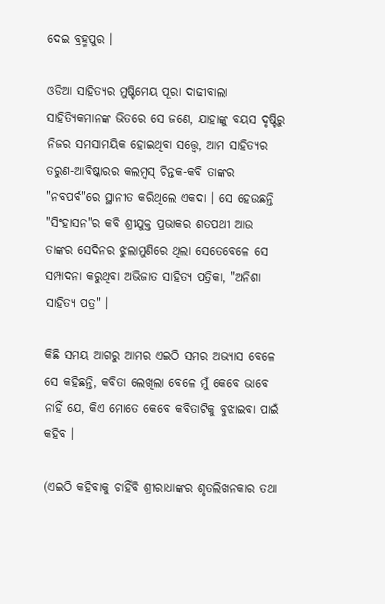ଦେଇ ବ୍ରହ୍ମପୁର ।

ଓଡିଆ ସାହିତ୍ୟର ମୁଷ୍ଟିମେୟ ପୂରା ଦାଢୀବାଲା ସାହିତ୍ୟିକମାନଙ୍କ ଭିତରେ ସେ ଜଣେ, ଯାହାଙ୍କୁ ବୟସ ଦୃଷ୍ଟିରୁ ନିଜର ସମସାମୟିକ ହୋଇଥିବା ସତ୍ତ୍ୱେ, ଆମ ସାହିତ୍ୟର ତରୁଣ-ଆବିଷ୍କାରର କଲମ୍ବସ୍ ଚିନ୍ତକ-କବି ତାଙ୍କର "ନବପର୍ବ"ରେ ସ୍ଥାନୀତ କରିଥିଲେ ଏକଦା । ସେ ହେଉଛନ୍ତି "ସିଂହାସନ"ର କବି ଶ୍ରୀଯୁକ୍ତ ପ୍ରଭାକର ଶତପଥୀ ଆଉ ତାଙ୍କର ସେଦିନର ଝୁଲାମୁଣିରେ ଥିଲା ସେତେବେଳେ ସେ ସମ୍ପାଦନା କରୁଥିବା ଅଭିଜାତ ସାହିତ୍ୟ ପତ୍ରିକା, "ଅନିଶା ସାହିତ୍ୟ ପତ୍ର" ।

କିଛି ସମୟ ଆଗରୁ ଆମର ଏଇଠି ସମର ଅଭ୍ୟାସ ବେଳେ ସେ କହିଛନ୍ତି, କବିତା ଲେଖିଲା ବେଳେ ମୁଁ କେବେ ଭାବେ ନାହିଁ ଯେ, କିଏ ମୋତେ କେବେ କବିତାଟିକୁ ବୁଝାଇବା ପାଇଁ କହିବ ।

(ଏଇଠି କହିବାକୁ ଚାହିଁବି ଶ୍ରୀରାଧାଙ୍କର ଶୃତଲିଖନକାର ତଥା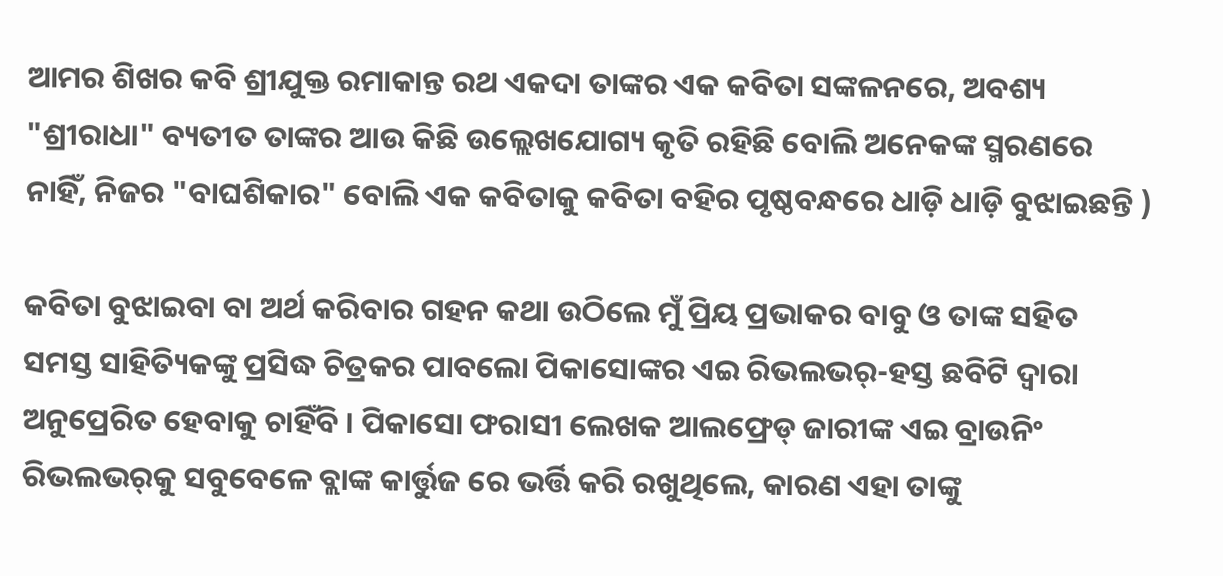ଆମର ଶିଖର କବି ଶ୍ରୀଯୁକ୍ତ ରମାକାନ୍ତ ରଥ ଏକଦା ତାଙ୍କର ଏକ କବିତା ସଙ୍କଳନରେ, ଅବଶ୍ୟ "ଶ୍ରୀରାଧା" ବ୍ୟତୀତ ତାଙ୍କର ଆଉ କିଛି ଉଲ୍ଲେଖଯୋଗ୍ୟ କୃତି ରହିଛି ବୋଲି ଅନେକଙ୍କ ସ୍ମରଣରେ ନାହିଁ, ନିଜର "ବାଘଶିକାର" ବୋଲି ଏକ କବିତାକୁ କବିତା ବହିର ପୃଷ୍ଠବନ୍ଧରେ ଧାଡ଼ି ଧାଡ଼ି ବୁଝାଇଛନ୍ତି )

କବିତା ବୁଝାଇବା ବା ଅର୍ଥ କରିବାର ଗହନ କଥା ଉଠିଲେ ମୁଁ ପ୍ରିୟ ପ୍ରଭାକର ବାବୁ ଓ ତାଙ୍କ ସହିତ ସମସ୍ତ ସାହିତ୍ୟିକଙ୍କୁ ପ୍ରସିଦ୍ଧ ଚିତ୍ରକର ପାବଲୋ ପିକାସୋଙ୍କର ଏଇ ରିଭଲଭର୍-ହସ୍ତ ଛବିଟି ଦ୍ୱାରା ଅନୁପ୍ରେରିତ ହେବାକୁ ଚାହିଁବି । ପିକାସୋ ଫରାସୀ ଲେଖକ ଆଲଫ୍ରେଡ୍ ଜାରୀଙ୍କ ଏଇ ବ୍ରାଉନିଂ ରିଭଲଭର୍‌କୁ ସବୁବେଳେ ବ୍ଲାଙ୍କ କାର୍ତ୍ତୁଜ ରେ ଭର୍ତ୍ତି କରି ରଖୁଥିଲେ, କାରଣ ଏହା ତାଙ୍କୁ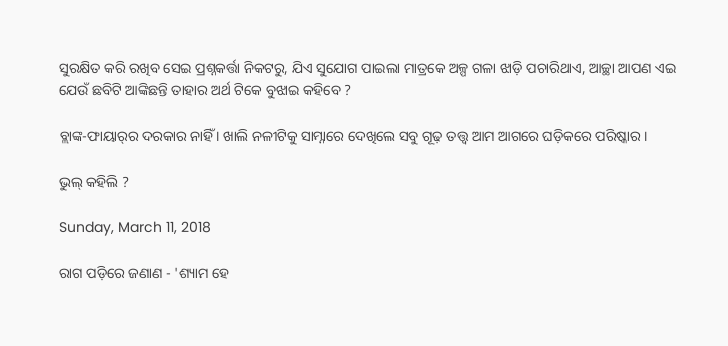ସୁରକ୍ଷିତ କରି ରଖିବ ସେଇ ପ୍ରଶ୍ନକର୍ତ୍ତା ନିକଟରୁ, ଯିଏ ସୁଯୋଗ ପାଇଲା ମାତ୍ରକେ ଅଳ୍ପ ଗଳା ଝାଡ଼ି ପଚାରିଥାଏ, ଆଚ୍ଛା ଆପଣ ଏଇ ଯେଉଁ ଛବିଟି ଆଙ୍କିଛନ୍ତି ତାହାର ଅର୍ଥ ଟିକେ ବୁଝାଇ କହିବେ ?

ବ୍ଲାଙ୍କ-ଫାୟାର୍‌ର ଦରକାର ନାହିଁ । ଖାଲି ନଳୀଟିକୁ ସାମ୍ନାରେ ଦେଖିଲେ ସବୁ ଗୂଢ଼ ତତ୍ତ୍ୱ ଆମ ଆଗରେ ଘଡ଼ିକରେ ପରିଷ୍କାର ।

ଭୁଲ୍ କହିଲି ?

Sunday, March 11, 2018

ରାଗ ପଡ଼ିରେ ଜଣାଣ - 'ଶ୍ୟାମ ହେ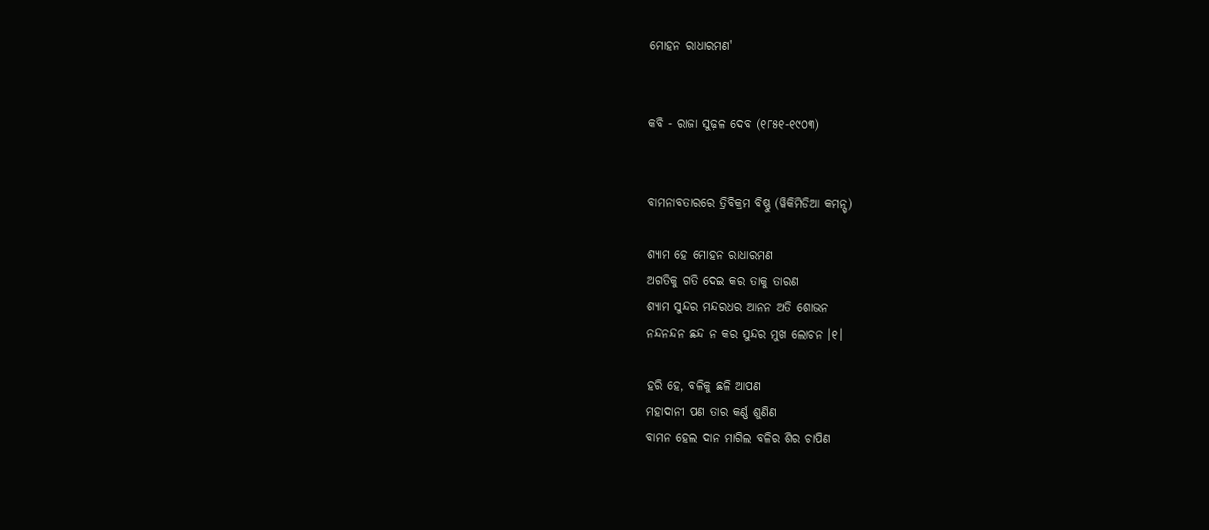ମୋହନ ରାଧାରମଣ'


କବି - ରାଜା ସୁଢ଼ଳ ଦେବ (୧୮୫୧-୧୯୦୩)


ବାମନାବତାରରେ ତ୍ରିବିକ୍ରମ ବିଷ୍ଣୁ (ୱିକିମିଡିଆ କମନ୍ସ୍)

ଶ୍ୟାମ ହେ ମୋହନ ରାଧାରମଣ
ଅଗତିକୁ ଗତି ଦେଇ କର ତାକୁ ତାରଣ
ଶ୍ୟାମ ସୁନ୍ଦର ମନ୍ଦରଧର ଆନନ ଅତି ଶୋଭନ
ନନ୍ଦନନ୍ଦନ ଛନ୍ଦ ନ କର ସୁନ୍ଦର ମୁଖ ଲୋଚନ ।୧।

ହରି ହେ, ବଳିକୁ ଛଳି ଆପଣ
ମହାଦାନୀ ପଣ ତାର କର୍ଣ୍ଣ ଶୁଣିଣ
ବାମନ ହେଲ ଦାନ ମାଗିଲ ବଳିର ଶିର ଚାପିଣ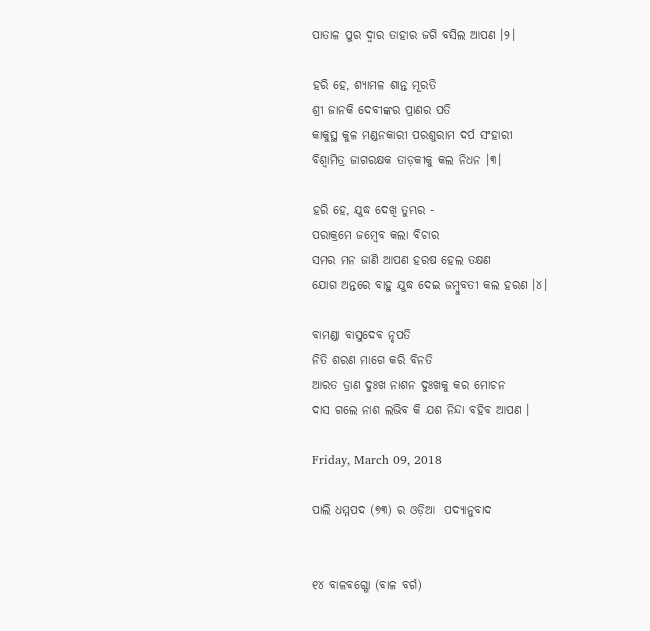ପାତାଳ ପୁର ଦ୍ୱାର ତାହାର ଜଗି ବସିଲ ଆପଣ ।୨।

ହରି ହେ, ଶ୍ୟାମଳ ଶାନ୍ତ ମୂରତି
ଶ୍ରୀ ଜାନକି ଦେବୀଙ୍କର ପ୍ରାଣର ପତି
କାକୁସ୍ଥ କୁଳ ମଣ୍ଡନକାରୀ ପରଶୁରାମ ଦର୍ପ ସଂହାରୀ
ବିଶ୍ୱାମିତ୍ର ଜାଗରକ୍ଷକ ତାଡ଼କୀକୁ କଲ ନିଧନ ।୩।

ହରି ହେ, ଯୁଦ୍ଧ ଦେଖି ତୁମ୍ଭର -
ପରାକ୍ରମେ ଜମ୍ବେବ କଲା ବିଚାର
ସମର ମନ ଜାଣି ଆପଣ ହରଷ ହେଲ ତକ୍ଷଣ
ଯୋଗ ଅନ୍ତରେ ବାହୁ ଯୁଦ୍ଧ ଦେଇ ଜମ୍ବୁବତୀ କଲ ହରଣ ।୪।

ବାମଣ୍ଡା ବାସୁଦେବ ନୃପତି
ନିତି ଶରଣ ମାଗେ କରି ବିନତି
ଆରତ ତ୍ରାଣ ଦୁଃଖ ନାଶନ ଦୁଃଖକୁ କର ମୋଚନ
ଦାସ ଗଲେ ନାଶ ଲଭିବ କି ଯଶ ନିନ୍ଦା ବହିବ ଆପଣ ।

Friday, March 09, 2018

ପାଲି ଧମ୍ମପଦ (୭୩) ର ଓଡ଼ିଆ  ପଦ୍ୟାନୁବାଦ


୧୪ ବାଳବଗ୍ଗୋ (ବାଳ ବର୍ଗ)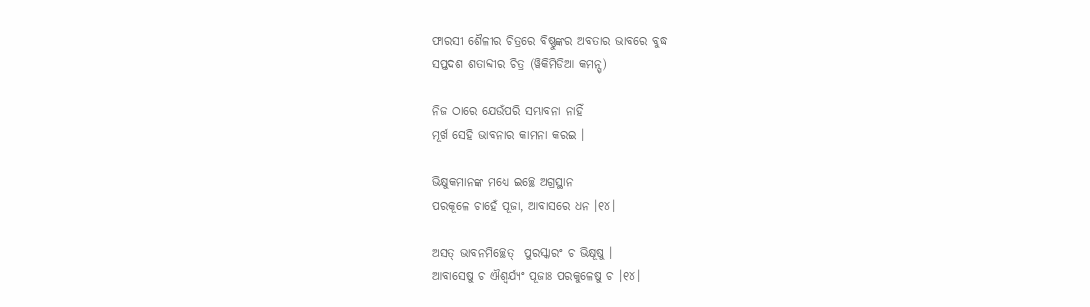ଫାରସୀ ଶୈଳୀର ଚିତ୍ରରେ ବିଷ୍ଣୁଙ୍କର ଅବତାର ଭାବରେ ବୁଦ୍ଧ
ସପ୍ତଦଶ ଶତାବ୍ଦୀର ଚିତ୍ର (ୱିକିମିଡିଆ କମନ୍ସ୍)

ନିଜ ଠାରେ ଯେଉଁପରି ସମ୍ଭାବନା ନାହିଁ
ମୂର୍ଖ ସେହି ଭାବନାର କାମନା କରଇ ।

ଭିକ୍ଷୁକମାନଙ୍କ ମଧ୍ୟେ ଇଚ୍ଛେ ଅଗ୍ରସ୍ଥାନ
ପରକୂଳେ ଚାହେଁ ପୂଜା, ଆବାସରେ ଧନ ।୧୪।

ଅସତ୍ ଭାବନମିଚ୍ଛେତ୍  ପୁରସ୍କାରଂ ଚ ଭିକ୍ଷୂଷୁ ।
ଆବାସେଷୁ ଚ ଐଶ୍ୱର୍ଯ୍ୟଂ ପୂଜାଃ ପରକୁଳେଷୁ ଚ ।୧୪।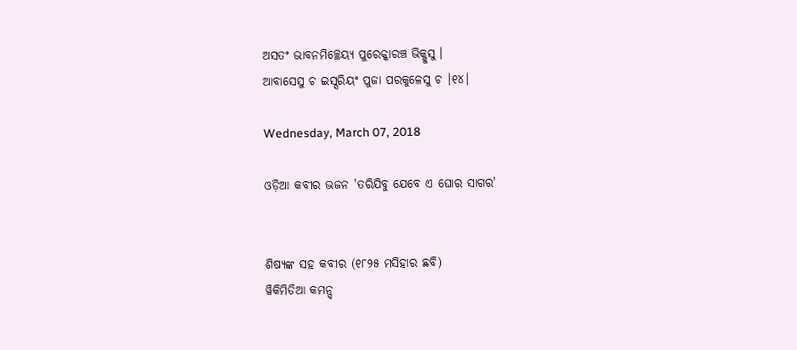ଅସତଂ ଭାବନମିଚ୍ଛେୟ୍ୟ ପୁରେକ୍କାରଞ୍ଚ ଭିକ୍ଖୁସୁ ।
ଆବାସେସୁ ଚ ଇସ୍ସରିୟଂ ପୁଜା ପରକୁଳେସୁ ଚ ।୧୪।

Wednesday, March 07, 2018

ଓଡ଼ିଆ କବୀର ଭଜନ 'ତରିଯିବୁ ଯେବେ ଏ ଘୋର ସାଗର'


ଶିଷ୍ୟଙ୍କ ସହ କବୀର (୧୮୨୫ ମସିହାର ଛବି)
ୱିକିମିଡିଆ କମନ୍ସ୍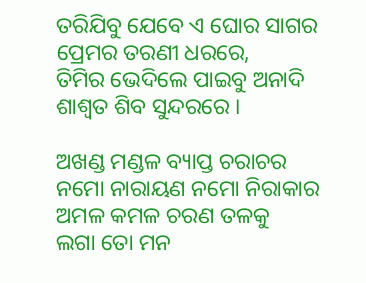ତରିଯିବୁ ଯେବେ ଏ ଘୋର ସାଗର
ପ୍ରେମର ତରଣୀ ଧରରେ,
ତିମିର ଭେଦିଲେ ପାଇବୁ ଅନାଦି
ଶାଶ୍ୱତ ଶିବ ସୁନ୍ଦରରେ ।

ଅଖଣ୍ଡ ମଣ୍ଡଳ ବ୍ୟାପ୍ତ ଚରାଚର
ନମୋ ନାରାୟଣ ନମୋ ନିରାକାର
ଅମଳ କମଳ ଚରଣ ତଳକୁ
ଲଗା ତୋ ମନ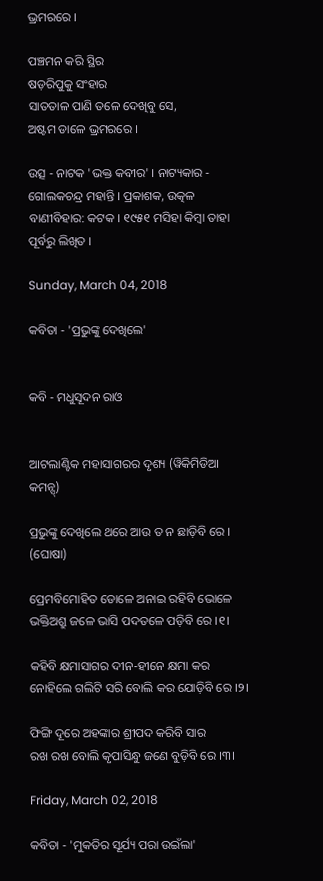ଭ୍ରମରରେ ।

ପଞ୍ଚମନ କରି ସ୍ଥିର
ଷଡ଼ରିପୁକୁ ସଂହାର
ସାତତାଳ ପାଣି ତଳେ ଦେଖିବୁ ସେ,
ଅଷ୍ଟମ ଡାଳେ ଭ୍ରମରରେ ।

ଉତ୍ସ - ନାଟକ 'ଭକ୍ତ କବୀର' । ନାଟ୍ୟକାର - ଗୋଲକଚନ୍ଦ୍ର ମହାନ୍ତି । ପ୍ରକାଶକ, ଉତ୍କଳ ବାଣୀବିହାର: କଟକ । ୧୯୫୧ ମସିହା କିମ୍ବା ତାହା ପୂର୍ବରୁ ଲିଖିତ ।

Sunday, March 04, 2018

କବିତା - 'ପ୍ରଭୁଙ୍କୁ ଦେଖିଲେ'


କବି - ମଧୁସୂଦନ ରାଓ


ଆଟଲାଣ୍ଟିକ ମହାସାଗରର ଦୃଶ୍ୟ (ୱିକିମିଡିଆ କମନ୍ସ୍)

ପ୍ରଭୁଙ୍କୁ ଦେଖିଲେ ଥରେ ଆଉ ତ ନ ଛାଡ଼ିବି ରେ । (ଘୋଷା)

ପ୍ରେମବିମୋହିତ ଡୋଳେ ଅନାଇ ରହିବି ଭୋଳେ
ଭକ୍ତିଅଶ୍ରୁ ଜଳେ ଭାସି ପଦତଳେ ପଡ଼ିବି ରେ ।୧।

କହିବି କ୍ଷମାସାଗର ଦୀନ-ହୀନେ କ୍ଷମା କର
ନୋହିଲେ ଗଲିଟି ସରି ବୋଲି କର ଯୋଡ଼ିବି ରେ ।୨।

ଫିଙ୍ଗି ଦୂରେ ଅହଙ୍କାର ଶ୍ରୀପଦ କରିବି ସାର
ରଖ ରଖ ବୋଲି କୃପାସିନ୍ଧୁ ଜଣେ ବୁଡ଼ିବି ରେ ।୩।

Friday, March 02, 2018

କବିତା - 'ମୁକତିର ସୂର୍ଯ୍ୟ ପରା ଉଇଁଲା'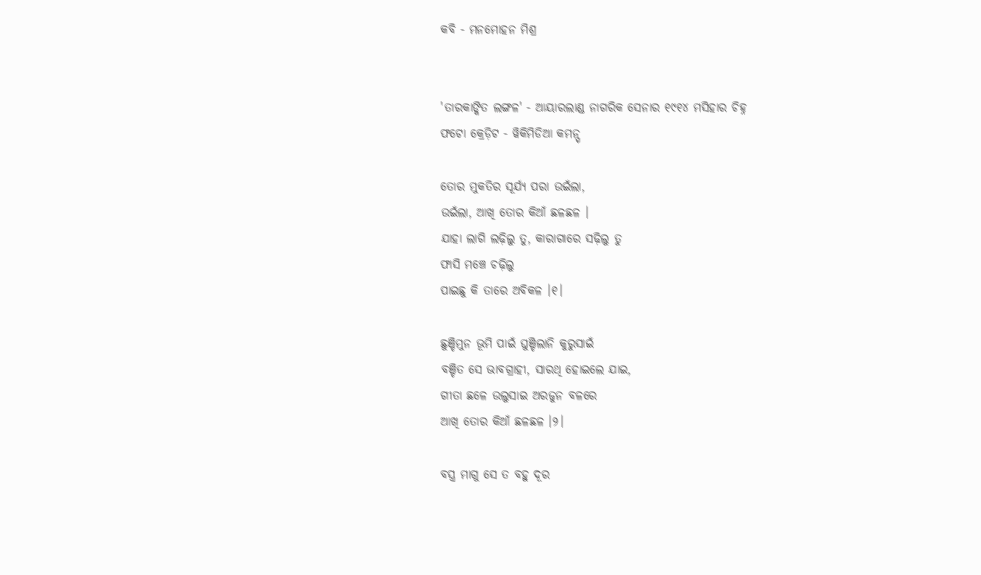କବି - ମନମୋହନ ମିଶ୍ର


'ତାରକାଙ୍କିତ ଲଙ୍ଗଳ' - ଆୟାରଲାଣ୍ଡ ନାଗରିକ ସେନାର ୧୯୧୪ ମସିହାର ଚିହ୍ନ
ଫଟୋ କ୍ରେଡ଼ିଟ - ୱିକିମିଡିଆ କମନ୍ସ୍

ତୋର ମୁକତିର ସୂର୍ଯ୍ୟ ପରା ଉଇଁଲା,
ଉଇଁଲା, ଆଖି ତୋର କିଆଁ ଛଳଛଳ ।
ଯାହା ଲାଗି ଲଢ଼ିଲୁ ତୁ, କାରାଗାରେ ସଢ଼ିଲୁ ତୁ
ଫାସି ମଞ୍ଚେ ଚଢ଼ିଲୁ
ପାଇଛୁ କି ତାରେ ଅବିକଳ ।୧।

ଛୁଞ୍ଚିମୁନ ଭୂମି ପାଇଁ ଘୁଞ୍ଚିଲାନି କୁରୁସାଇଁ
ବଞ୍ଚିତ ସେ ଭାବଗ୍ରାହୀ, ସାରଥି ହୋଇଲେ ଯାଇ,
ଗୀତା ଛଳେ ଉଲୁସାଇ ଅରଜୁନ ବଳରେ
ଆଖି ତୋର କିଆଁ ଛଳଛଳ ।୨।

ବସ୍ତ୍ର ମାଗୁ ସେ ତ ବହୁ ଦୂର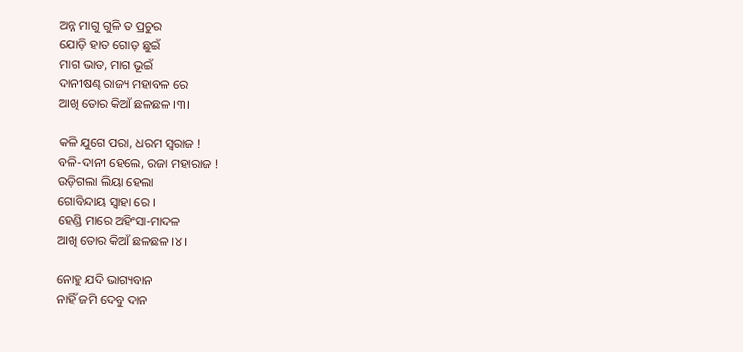ଅନ୍ନ ମାଗୁ ଗୁଳି ତ ପ୍ରଚୁର
ଯୋଡ଼ି ହାତ ଗୋଡ଼ ଛୁଇଁ
ମାଗ ଭାତ, ମାଗ ଭୂଇଁ
ଦାନୀଷଣ୍ଢ ରାଜ୍ୟ ମହାବଳ ରେ
ଆଖି ତୋର କିଆଁ ଛଳଛଳ ।୩।

କଳି ଯୁଗେ ପରା, ଧରମ ସ୍ୱରାଜ !
ବଳି-ଦାନୀ ହେଲେ, ରଜା ମହାରାଜ !
ଉଡ଼ିଗଲା ଲିୟା ହେଲା
ଗୋବିନ୍ଦାୟ ସ୍ୱାହା ରେ ।
ହେଣ୍ଡି ମାରେ ଅହିଂସା-ମାଦଳ
ଆଖି ତୋର କିଆଁ ଛଳଛଳ ।୪।

ନୋହୁ ଯଦି ଭାଗ୍ୟବାନ
ନାହିଁ ଜମି ଦେବୁ ଦାନ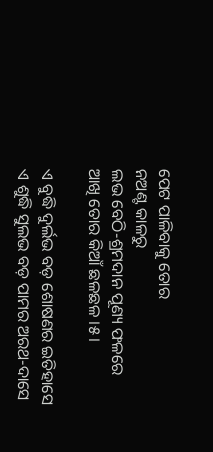ପେଟ ପାଳିବାକୁ ତୋର
ନଅଣ୍ଟ କାଳରୁ
ଲଭ ବେଠି-ଶ୍ରମଦାନ ପୂଣ୍ୟ ଫଳରେ
ଆଖି ତୋର କିଆଁ ଛଳଛଳ ।୫।

ଏ ବୁଦ୍ଧି ଦୁର୍ଲଭ ବଡ଼ ଶୋଷଣର ଇତିହାସେ
ଏ ଶୁଦ୍ଧି ସୁଲଭ ବଡ଼ ପାମର ଅରଥ-ଦାସେ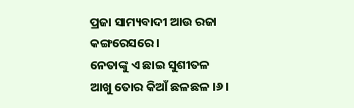ପ୍ରଜା ସାମ୍ୟବାଦୀ ଆଉ ରଜା କଙ୍ଗରେସରେ ।
ନେତାଙ୍କୁ ଏ ଛାଇ ସୁଶୀତଳ
ଆଖୁ ତୋର କିଆଁ ଛଳଛଳ ।୬।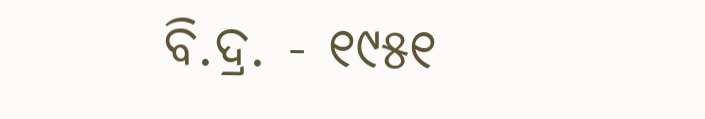ବି.ଦ୍ର. - ୧୯୫୧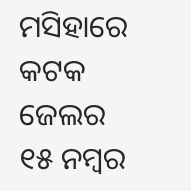ମସିହାରେ କଟକ ଜେଲର ୧୫ ନମ୍ବର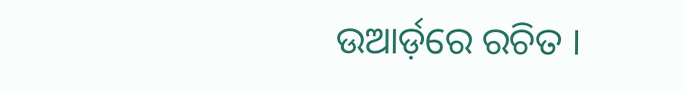ଉଆର୍ଡ଼ରେ ରଚିତ ।